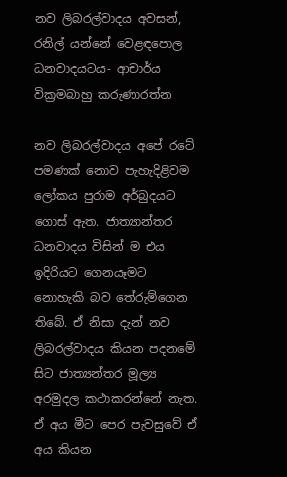නව ලිබරල්වාදය අවසන්, රනිල් යන්නේ වෙළඳපොල ධනවාදයටය- ආචාර්ය වික්‍රමබාහු කරුණාරත්න

නව ලිබරල්වාදය අපේ රටේ පමණක් නොව පැහැදිළිවම ලෝකය පුරාම අර්බුදයට ගොස් ඇත. ජාත්‍යාන්තර ධනවාදය විසින් ම එය ඉදිරියට ගෙනයෑමට නොහැකි බව තේරුම්ගෙන තිබේ. ඒ නිසා දැන් නව ලිබරල්වාදය කියන පදනමේ සිට ජාත්‍යන්තර මූල්‍ය අරමුදල කථාකරන්නේ නැත. ඒ අය මීට පෙර පැවසුවේ ඒ අය කියන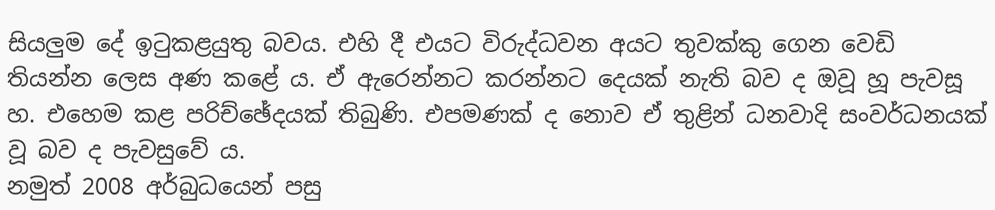සියලුම දේ ඉටුකළයුතු බවය. එහි දී එයට විරුද්ධවන අයට තුවක්කු ගෙන වෙඩි තියන්න ලෙස අණ කළේ ය. ඒ ඇරෙන්නට කරන්නට දෙයක් නැති බව ද ඔවූ හූ පැවසූ හ. එහෙම කළ පරිච්ඡේදයක් තිබුණි. එපමණක් ද නොව ඒ තුළින් ධනවාදි සංවර්ධනයක් වූ බව ද පැවසුවේ ය.
නමුත් 2008 අර්බුධයෙන් පසු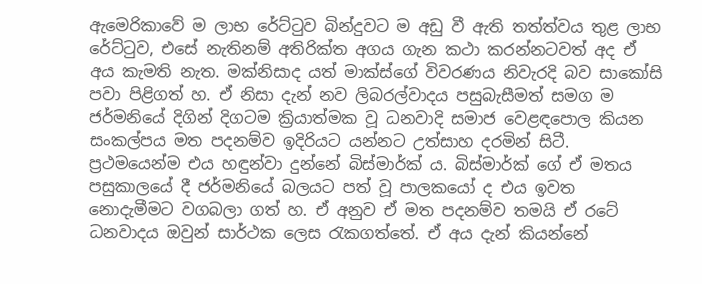ඇමෙරිකාවේ ම ලාභ රේට්ටුව බින්දුවට ම අඩු වී ඇති තත්ත්වය තුළ ලාභ රේට්ටුව, එසේ නැතිනම් අතිරික්ත අගය ගැන කථා කරන්නටවත් අද ඒ අය කැමති නැත. මක්නිසාද යත් මාක්ස්ගේ විවරණය නිවැරදි බව සාකෝසි පවා පිළිගත් හ. ඒ නිසා දැන් නව ලිබරල්වාදය පසුබැසීමත් සමග ම ජර්මනියේ දිගින් දිගටම ක්‍රියාත්මක වූ ධනවාදි සමාජ වෙළඳපොල කියන සංකල්පය මත පදනම්ව ඉදිරියට යන්නට උත්සාහ දරමින් සිටී. ප්‍රථමයෙන්ම එය හඳුන්වා දුන්නේ බිස්මාර්ක් ය. බිස්මාර්ක් ගේ ඒ මතය පසුකාලයේ දී ජර්මනියේ බලයට පත් වූ පාලකයෝ ද එය ඉවත නොදැමීමට වගබලා ගත් හ. ඒ අනුව ඒ මත පදනම්ව තමයි ඒ රටේ ධනවාදය ඔවුන් සාර්ථක ලෙස රැකගත්තේ. ඒ අය දැන් කියන්නේ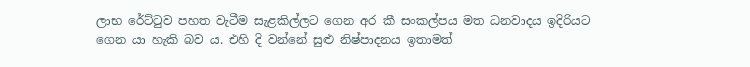ලාභ රේට්ටුව පහත වැටීම සැළකිල්ලට ගෙන අර කී සංකල්පය මත ධනවාදය ඉදිරියට ගෙන යා හැකි බව ය. එහි දි වන්නේ සුළු නිෂ්පාදනය ඉතාමත්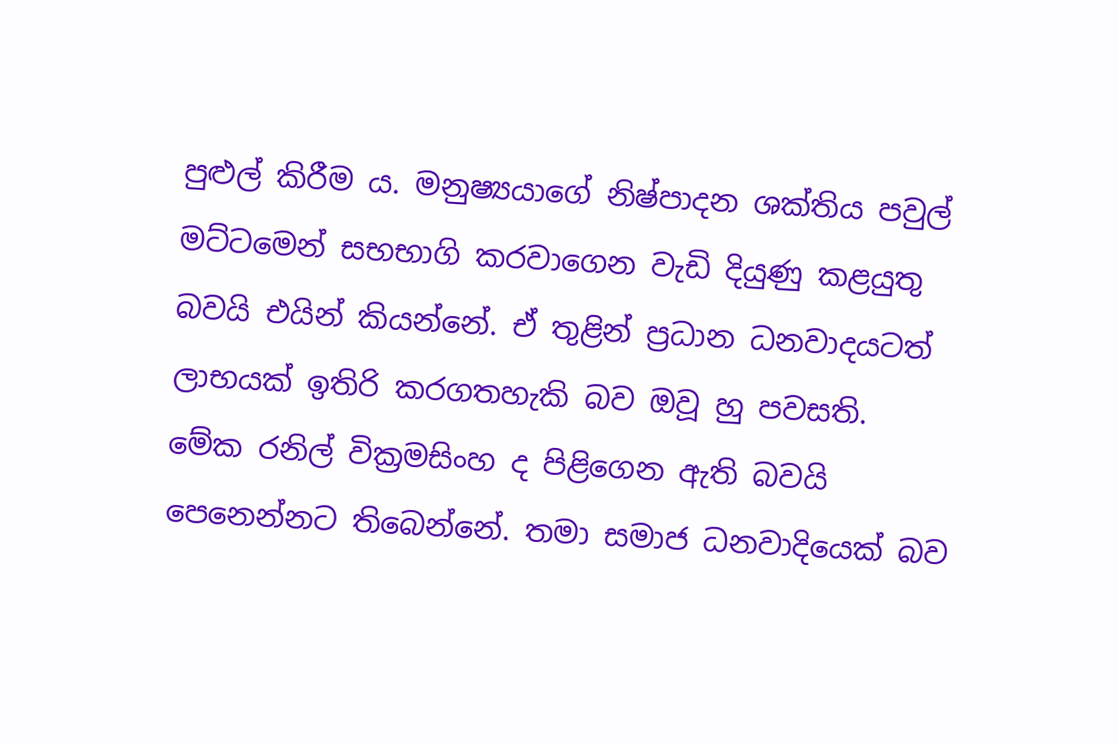පුළුල් කිරීම ය. මනුෂ්‍යයාගේ නිෂ්පාදන ශක්තිය පවුල් මට්ටමෙන් සභභාගි කරවාගෙන වැඩි දියුණු කළයුතු බවයි එයින් කියන්නේ. ඒ තුළින් ප්‍රධාන ධනවාදයටත් ලාභයක් ඉතිරි කරගතහැකි බව ඔවූ හු පවසති.
මේක රනිල් වික්‍රමසිංහ ද පිළිගෙන ඇති බවයි පෙනෙන්නට තිබෙන්නේ. තමා සමාජ ධනවාදියෙක් බව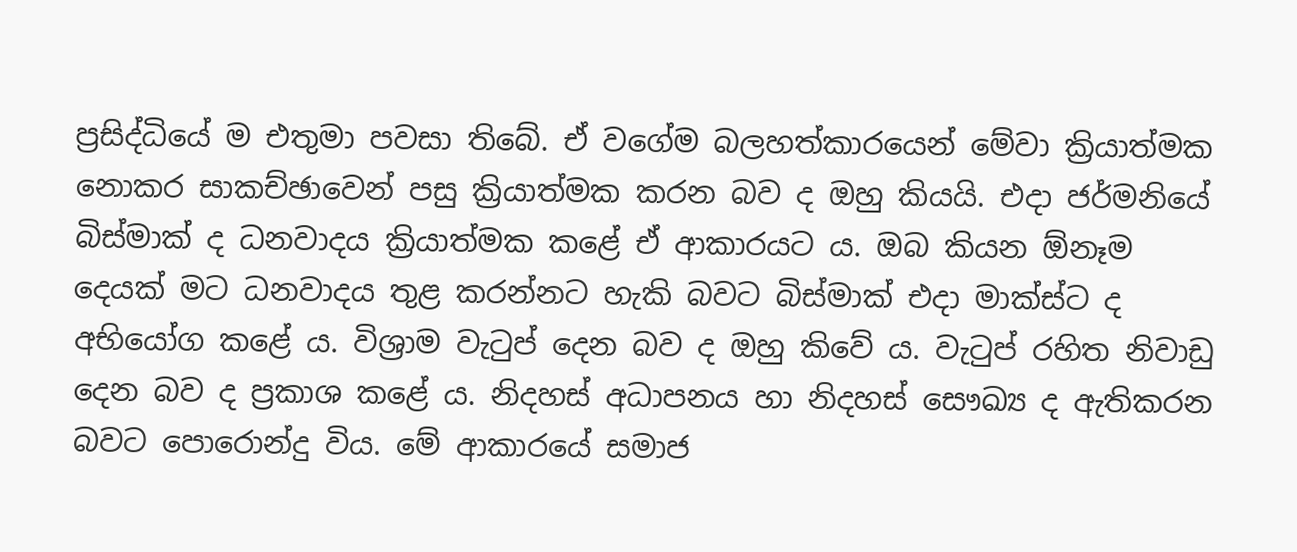ප්‍රසිද්ධියේ ම එතුමා පවසා තිබේ. ඒ වගේම බලහත්කාරයෙන් මේවා ක්‍රියාත්මක නොකර සාකච්ඡාවෙන් පසු ක්‍රියාත්මක කරන බව ද ඔහු කියයි. එදා ජර්මනියේ බිස්මාක් ද ධනවාදය ක්‍රියාත්මක කළේ ඒ ආකාරයට ය. ඔබ කියන ඕනෑම දෙයක් මට ධනවාදය තුළ කරන්නට හැකි බවට බිස්මාක් එදා මාක්ස්ට ද අභියෝග කළේ ය. විශ්‍රාම වැටුප් දෙන බව ද ඔහු කිවේ ය. වැටුප් රහිත නිවාඩු දෙන බව ද ප්‍රකාශ කළේ ය. නිදහස් අධාපනය හා නිදහස් සෞඛ්‍ය ද ඇතිකරන බවට පොරොන්දු විය. මේ ආකාරයේ සමාජ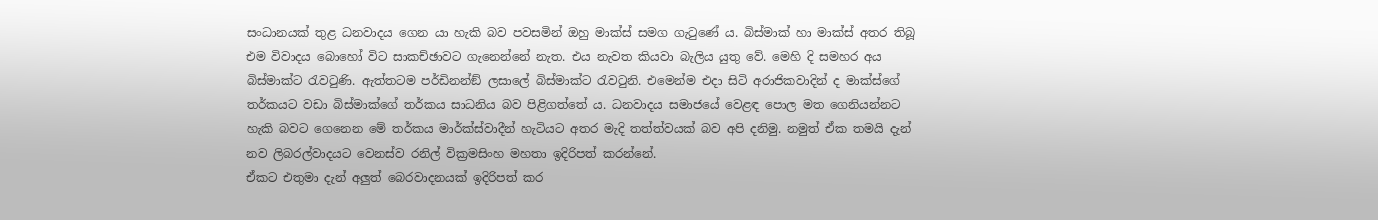සංධානයක් තුළ ධනවාදය ගෙන යා හැකි බව පවසමින් ඔහු මාක්ස් සමග ගැටුණේ ය. බිස්මාක් හා මාක්ස් අතර තිබූ එම විවාදය බොහෝ විට සාකච්ඡාවට ගැනෙන්නේ නැත. එය නැවත කියවා බැලිය යුතු වේ. මෙහි දි සමහර අය බිස්මාක්ට රැවටුණි. ඇත්තටම පර්ඩිනන්ඞ් ලසාලේ බිස්මාක්ට රැවටුනි. එමෙන්ම එදා සිටි අරාජිකවාදින් ද මාක්ස්ගේ තර්කයට වඩා බිස්මාක්ගේ තර්කය සාධනිය බව පිළිගත්තේ ය. ධනවාදය සමාජයේ වෙළඳ පොල මත ගෙනියන්නට හැකි බවට ගෙනෙන මේ තර්කය මාර්ක්ස්වාදීන් හැටියට අතර මැදි තත්ත්වයක් බව අපි දනිමු. නමුත් ඒක තමයි දැන් නව ලිබරල්වාදයට වෙනස්ව රනිල් වික්‍රමසිංහ මහතා ඉදිරිපත් කරන්නේ.
ඒකට එතුමා දැන් අලුත් බෙරවාදනයක් ඉදිරිපත් කර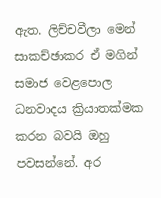ඇත. ලිච්චවීලා මෙන් සාකච්ඡාකර ඒ මගින් සමාජ වෙළපොල ධනවාදය ක්‍රියාතක්මක කරන බවයි ඔහු පවසන්නේ. අර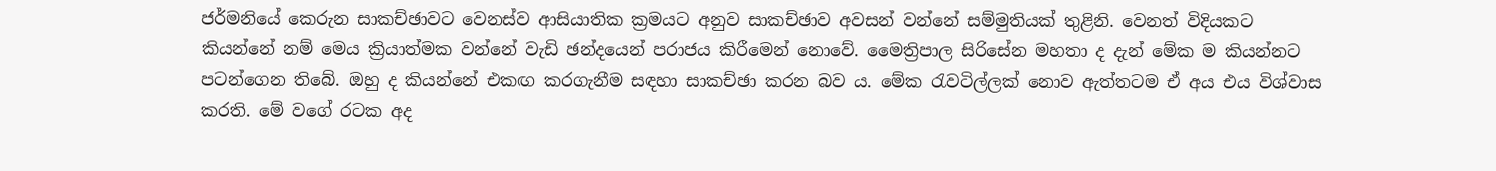ජර්මනියේ කෙරුන සාකච්ඡාවට වෙනස්ව ආසියාතික ක්‍රමයට අනුව සාකච්ඡාව අවසන් වන්නේ සම්මුතියක් තුළිනි. වෙනත් විදියකට කියන්නේ නම් මෙය ක්‍රියාත්මක වන්නේ වැඩි ඡන්දයෙන් පරාජය කිරීමෙන් නොවේ. මෛත්‍රිපාල සිරිසේන මහතා ද දැන් මේක ම කියන්නට පටන්ගෙන තිබේ. ඔහු ද කියන්නේ එකඟ කරගැනීම සඳහා සාකච්ඡා කරන බව ය. මේක රැවටිල්ලක් නොව ඇත්තටම ඒ අය එය විශ්වාස කරති. මේ වගේ රටක අද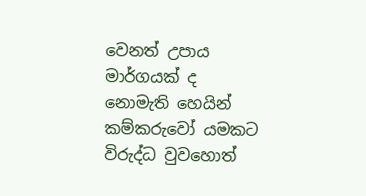වෙනත් උපාය මාර්ගයක් ද නොමැති හෙයින් කම්කරුවෝ යමකට විරුද්ධ වුවහොත්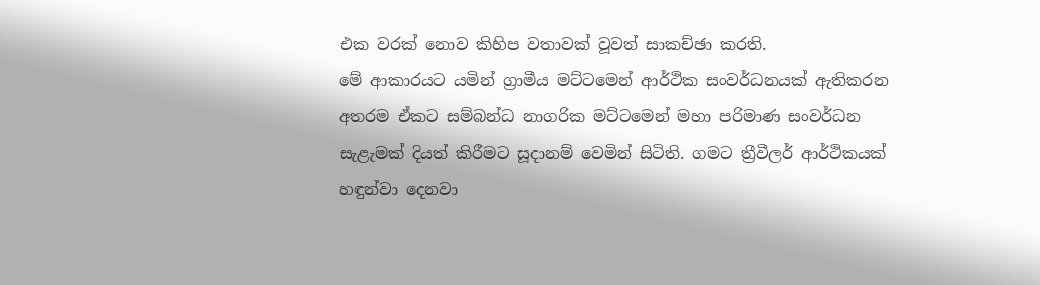එක වරක් නොව කිහිප වතාවක් වූවත් සාකච්ඡා කරති.
මේ ආකාරයට යමින් ග්‍රාමීය මට්ටමෙන් ආර්ථික සංවර්ධනයක් ඇතිකරන අතරම ඒකට සම්බන්ධ නාගරික මට්ටමෙන් මහා පරිමාණ සංවර්ධන සැළැමක් දියත් කිරීමට සූදානම් වෙමින් සිටිති. ගමට ත්‍රීවීලර් ආර්ථිකයක් හඳුන්වා දෙනවා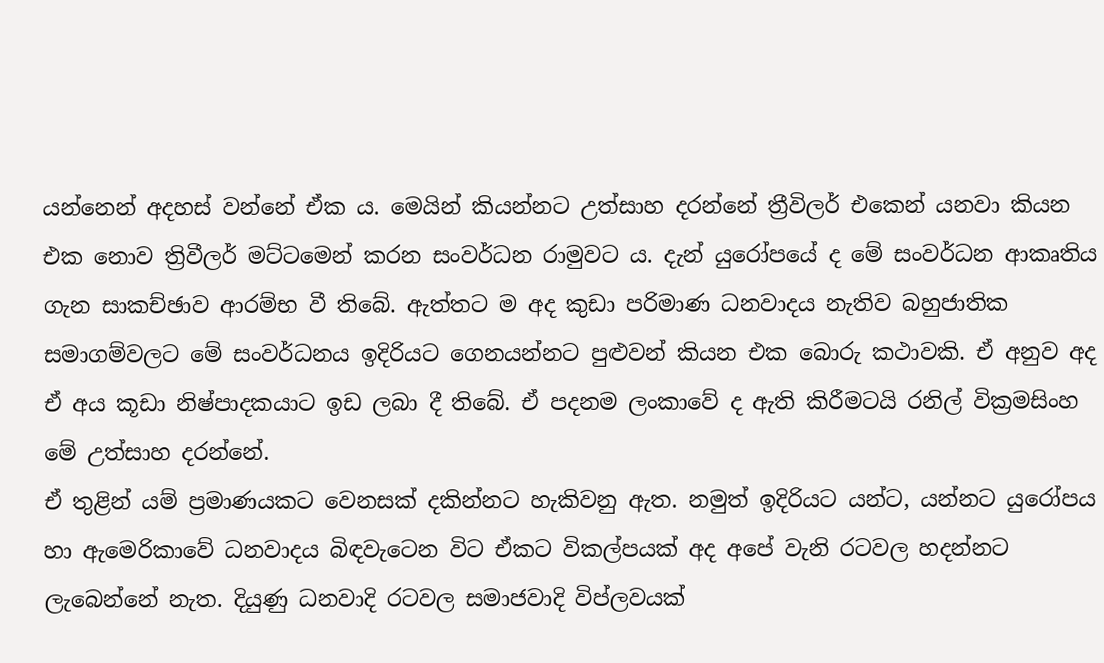යන්නෙන් අදහස් වන්නේ ඒක ය. මෙයින් කියන්නට උත්සාහ දරන්නේ ත්‍රීවිලර් එකෙන් යනවා කියන එක නොව ත්‍රිවීලර් මට්ටමෙන් කරන සංවර්ධන රාමුවට ය. දැන් යුරෝපයේ ද මේ සංවර්ධන ආකෘතිය ගැන සාකච්ඡාව ආරම්භ වී තිබේ. ඇත්තට ම අද කුඩා පරිමාණ ධනවාදය නැතිව බහුජාතික සමාගම්වලට මේ සංවර්ධනය ඉදිරියට ගෙනයන්නට පුළුවන් කියන එක බොරු කථාවකි. ඒ අනුව අද ඒ අය කූඩා නිෂ්පාදකයාට ඉඩ ලබා දී තිබේ. ඒ පදනම ලංකාවේ ද ඇති කිරීමටයි රනිල් වික්‍රමසිංහ මේ උත්සාහ දරන්නේ.
ඒ තුළින් යම් ප්‍රමාණයකට වෙනසක් දකින්නට හැකිවනු ඇත. නමුත් ඉදිරියට යන්ට, යන්නට යුරෝපය හා ඇමෙරිකාවේ ධනවාදය බිඳවැටෙන විට ඒකට විකල්පයක් අද අපේ වැනි රටවල හදන්නට ලැබෙන්නේ නැත. දියුණු ධනවාදි රටවල සමාජවාදි විප්ලවයක්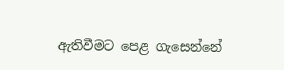ඇතිවීමට පෙළ ගැසෙන්නේ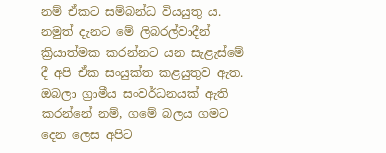නම් ඒකට සම්බන්ධ වියයුතු ය. නමුත් දැනට මේ ලිබරල්වාදීන් ක්‍රියාත්මක කරන්නට යන සැළැස්මේ දී අපි ඒක සංයුක්ත කළයුතුව ඇත. ඔබලා ග්‍රාමීය සංවර්ධනයක් ඇති කරන්නේ නම්, ගමේ බලය ගමට දෙන ලෙස අපිට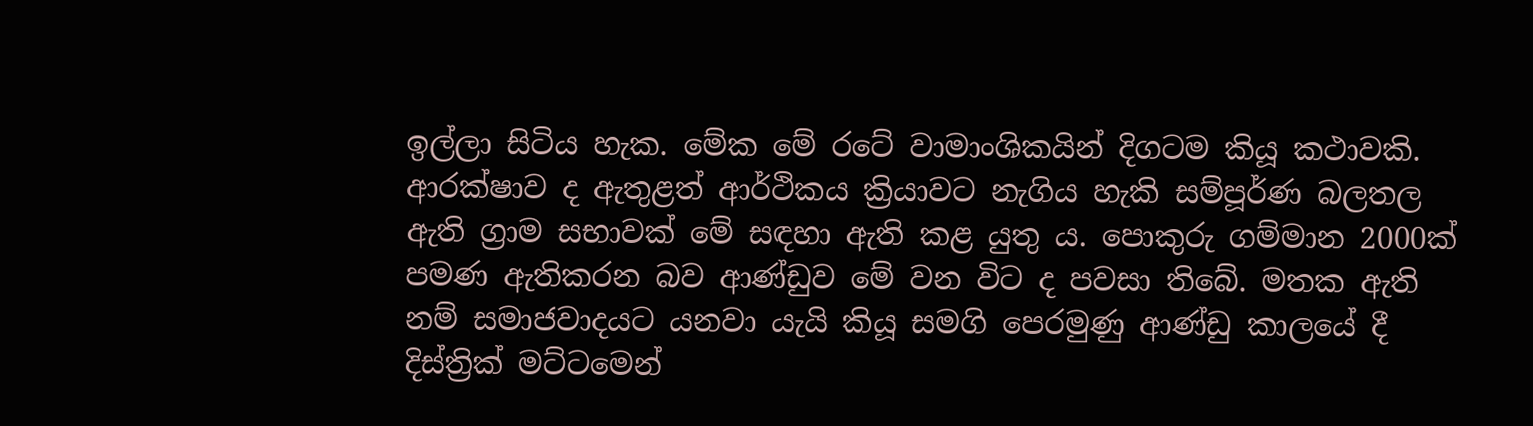ඉල්ලා සිටිය හැක. මේක මේ රටේ වාමාංශිකයින් දිගටම කියූ කථාවකි. ආරක්ෂාව ද ඇතුළත් ආර්ථිකය ක්‍රියාවට නැගිය හැකි සම්පූර්ණ බලතල ඇති ග්‍රාම සභාවක් මේ සඳහා ඇති කළ යුතු ය. පොකුරු ගම්මාන 2000ක් පමණ ඇතිකරන බව ආණ්ඩුව මේ වන විට ද පවසා තිබේ. මතක ඇති නම් සමාජවාදයට යනවා යැයි කියූ සමගි පෙරමුණු ආණ්ඩු කාලයේ දී දිස්ත්‍රික් මට්ටමෙන්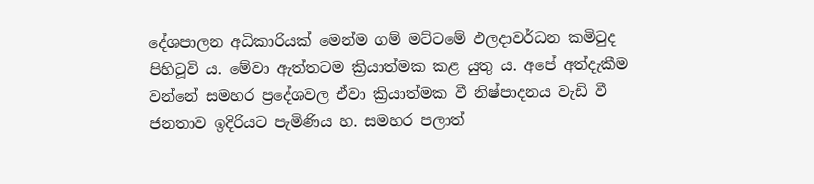දේශපාලන අධිකාරියක් මෙන්ම ගම් මට්ටමේ ඵලදාවර්ධන කමිටුද පිහිටූවි ය. මේවා ඇත්තටම ක්‍රියාත්මක කළ යුතු ය. අපේ අත්දැකීම වන්නේ සමහර ප්‍රදේශවල ඒවා ක්‍රියාත්මක වී නිෂ්පාදනය වැඩි වී ජනතාව ඉදිරියට පැමිණිය හ. සමහර පලාත්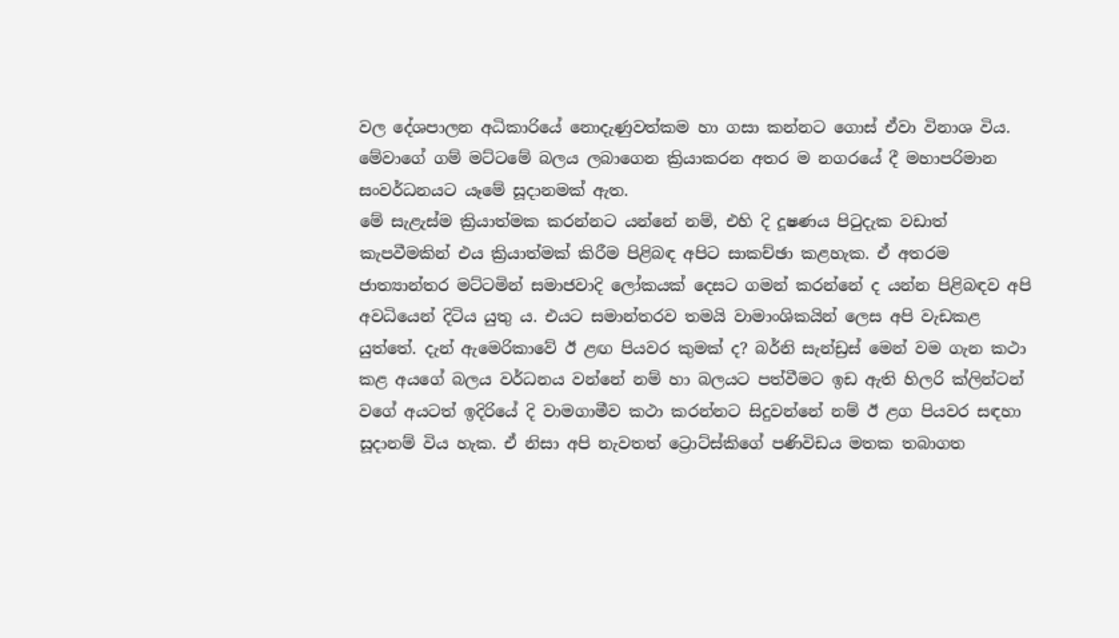වල දේශපාලන අධිකාරියේ නොදැණුවත්කම හා ගසා කන්නට ගොස් ඒවා විනාශ විය. මේවාගේ ගම් මට්ටමේ බලය ලබාගෙන ක්‍රියාකරන අතර ම නගරයේ දී මහාපරිමාන සංවර්ධනයට යෑමේ සූදානමක් ඇත.
මේ සැළැස්ම ක්‍රියාත්මක කරන්නට යන්නේ නම්, එහි දි දූෂණය පිටුදැක වඩාත් කැපවීමකින් එය ක්‍රියාත්මක් කිරීම පිළිබඳ අපිට සාකච්ඡා කළහැක. ඒ අතරම ජාත්‍යාන්තර මට්ටමින් සමාජවාදි ලෝකයක් දෙසට ගමන් කරන්නේ ද යන්න පිළිබඳව අපි අවධියෙන් දිටිය යුතු ය. එයට සමාන්තරව තමයි වාමාංශිකයින් ලෙස අපි වැඩකළ යුත්තේ. දැන් ඇමෙරිකාවේ ඊ ළඟ පියවර කුමක් ද? බර්නි සැන්ඩ්‍රස් මෙන් වම ගැන කථා කළ අයගේ බලය වර්ධනය වන්නේ නම් හා බලයට පත්වීමට ඉඩ ඇති හිලරි ක්ලින්ටන් වගේ අයටත් ඉදිරියේ දි වාමගාමීව කථා කරන්නට සිදුවන්නේ නම් ඊ ළග පියවර සඳහා සූදානම් විය හැක. ඒ නිසා අපි නැවතත් ට්‍රොට්ස්කිගේ පණිවිඩය මතක තබාගත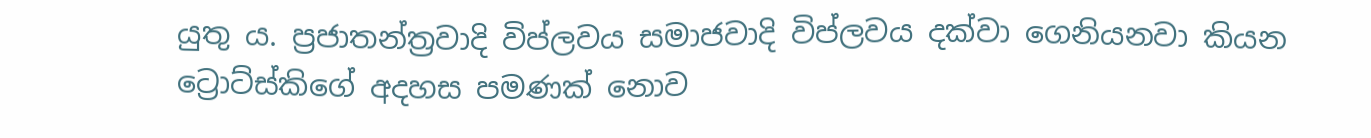යුතු ය. ප්‍රජාතන්ත්‍රවාදි විප්ලවය සමාජවාදි විප්ලවය දක්වා ගෙනියනවා කියන ට්‍රොට්ස්කිගේ අදහස පමණක් නොව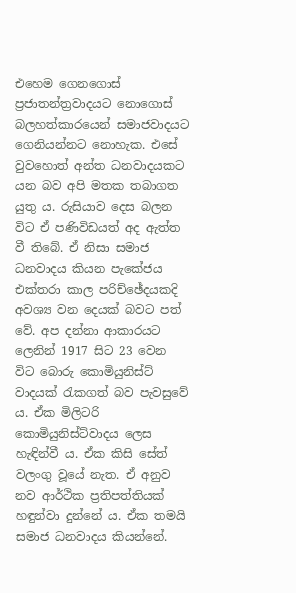එහෙම ගෙනගොස් ප්‍රජාතන්ත්‍රවාදයට නොගොස් බලහත්කාරයෙන් සමාජවාදයට ගෙනියන්නට නොහැක. එසේ වුවහොත් අන්ත ධනවාදයකට යන බව අපි මතක තබාගත යුතු ය. රුසියාව දෙස බලන විට ඒ පණිවිඩයත් අද ඇත්ත වී තිබේ. ඒ නිසා සමාජ ධනවාදය කියන පැකේජය එක්තරා කාල පරිච්ඡේදයකදි අවශ්‍ය වන දෙයක් බවට පත් වේ. අප දන්නා ආකාරයට ලෙනින් 1917 සිට 23 වෙන විට බොරු කොමියුනිස්ට් වාදයක් රැකගත් බව පැවසුවේ ය. ඒක මිලිටරි කොමියුනිස්ට්වාදය ලෙස හැඳින්වී ය. ඒක කිසි සේත් වලංගු වූයේ නැත. ඒ අනුව නව ආර්ථික ප්‍රතිපත්තියක් හඳුන්වා දුන්නේ ය. ඒක තමයි සමාජ ධනවාදය කියන්නේ.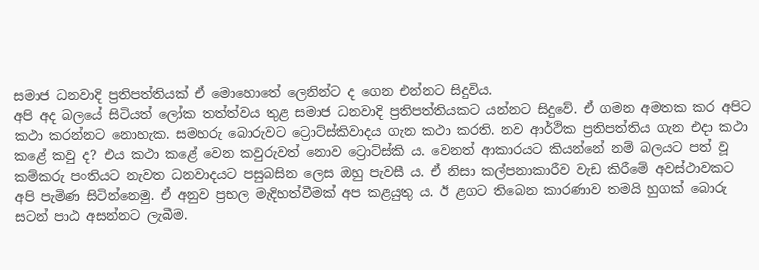සමාජ ධනවාදි ප්‍රතිපත්තියක් ඒ මොහොතේ ලෙනින්ට ද ගෙන එන්නට සිදුවිය.
අපි අද බලයේ සිටියත් ලෝක තත්ත්වය තුළ සමාජ ධනවාදි ප්‍රතිපත්තියකට යන්නට සිදුවේ. ඒ ගමන අමතක කර අපිට කථා කරන්නට නොහැක. සමහරු බොරුවට ට්‍රොට්ස්කිවාදය ගැන කථා කරති. නව ආර්ථික ප්‍රතිපත්තිය ගැන එදා කථා කළේ කවු ද? එය කථා කළේ වෙන කවුරුවත් නොව ට්‍රොට්ස්කි ය. වෙනත් ආකාරයට කියන්නේ නම් බලයට පත් වූ කම්කරු පංතියට නැවත ධනවාදයට පසුබසින ලෙස ඔහු පැවසී ය. ඒ නිසා කල්පනාකාරීව වැඩ කිරීමේ අවස්ථාවකට අපි පැමිණ සිටින්නෙමු. ඒ අනුව ප්‍රභල මැදිහත්වීමක් අප කළයුතු ය. ඊ ළගට තිබෙන කාරණාව තමයි හුගක් බොරු සටන් පාඨ අසන්නට ලැබීම.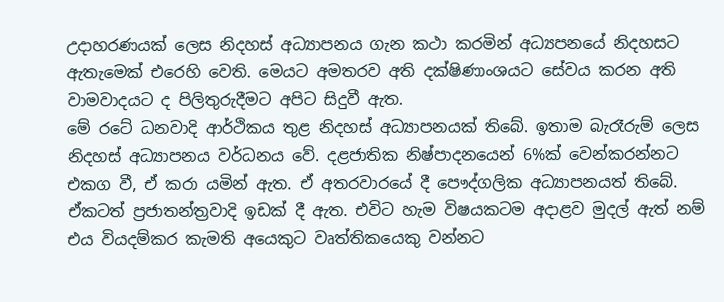උදාහරණයක් ලෙස නිදහස් අධ්‍යාපනය ගැන කථා කරමින් අධ්‍යපනයේ නිදහසට ඇතැමෙක් එරෙහි වෙති. මෙයට අමතරව අති දක්ෂිණාංශයට සේවය කරන අති වාමවාදයට ද පිලිතුරුදීමට අපිට සිදුවී ඇත.
මේ රටේ ධනවාදි ආර්ථිකය තුළ නිදහස් අධ්‍යාපනයක් තිබේ. ඉතාම බැරෑරුම් ලෙස නිදහස් අධ්‍යාපනය වර්ධනය වේ. දළජාතික නිෂ්පාදනයෙන් 6%ක් වෙන්කරන්නට එකග වී, ඒ කරා යමින් ඇත. ඒ අතරවාරයේ දී පෞද්ගලික අධ්‍යාපනයත් තිබේ. ඒකටත් ප්‍රජාතන්ත්‍රවාදි ඉඩක් දී ඇත. එවිට හැම විෂයකටම අදාළව මුදල් ඇත් නම් එය වියදම්කර කැමති අයෙකුට වෘත්තිකයෙකු වන්නට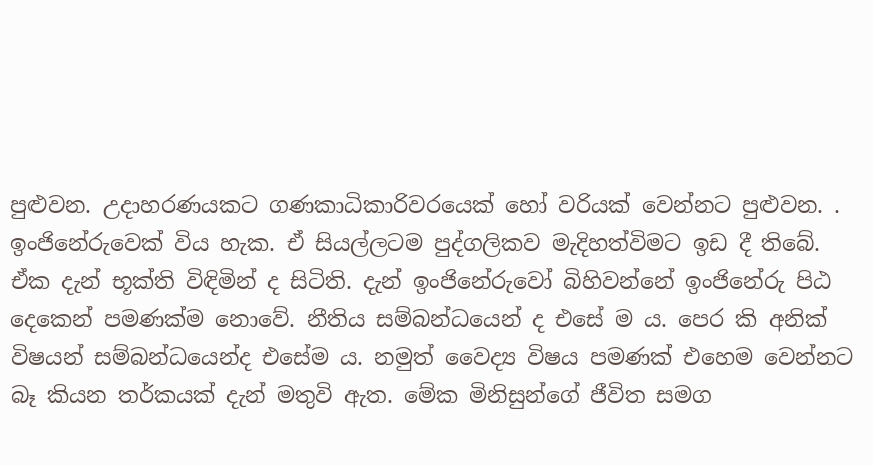පුළුවන. උදාහරණයකට ගණකාධිකාරිවරයෙක් හෝ වරියක් වෙන්නට පුළුවන. . ඉංජිනේරුවෙක් විය හැක. ඒ සියල්ලටම පුද්ගලිකව මැදිහත්විමට ඉඩ දී තිබේ. ඒක දැන් භූක්ති විඳිමින් ද සිටිති. දැන් ඉංජිනේරුවෝ බිහිවන්නේ ඉංජිනේරු පිඨ දෙකෙන් පමණක්ම නොවේ. නීතිය සම්බන්ධයෙන් ද එසේ ම ය. පෙර කි අනික් විෂයන් සම්බන්ධයෙන්ද එසේම ය. නමුත් වෛද්‍ය විෂය පමණක් එහෙම වෙන්නට බෑ කියන තර්කයක් දැන් මතුවි ඇත. මේක මිනිසුන්ගේ ජීවිත සමග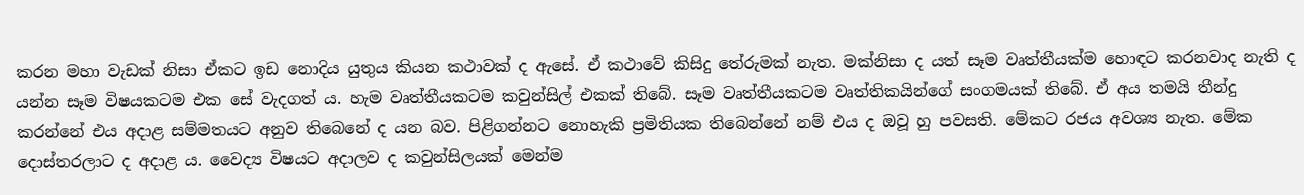කරන මහා වැඩක් නිසා ඒකට ඉඩ නොදිය යුතුය කියන කථාවක් ද ඇසේ. ඒ කථාවේ කිසිදු තේරුමක් නැත. මක්නිසා ද යත් සෑම වෘත්තීයක්ම හොඳට කරනවාද නැති ද යන්න සෑම විෂයකටම එක සේ වැදගත් ය. හැම වෘත්තීයකටම කවුන්සිල් එකක් තිබේ. සෑම වෘත්තීයකටම වෘත්තිකයින්ගේ සංගමයක් තිබේ. ඒ අය තමයි තීන්දු කරන්නේ එය අදාළ සම්මතයට අනුව තිබෙනේ ද යන බව. පිළිගන්නට නොහැකි ප්‍රමිතියක තිබෙන්නේ නම් එය ද ඔවූ හු පවසති. මේකට රජය අවශ්‍ය නැත. මේක දොස්තරලාට ද අදාළ ය. වෛද්‍ය විෂයට අදාලව ද කවුන්සිලයක් මෙන්ම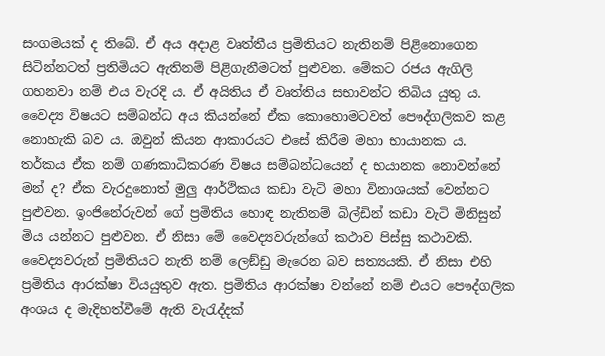සංගමයක් ද තිබේ. ඒ අය අදාළ වෘත්තීය ප්‍රමිතියට නැතිනම් පිළිනොගෙන සිටින්නටත් ප්‍රතිමියට ඇතිනම් පිළිගැනීමටත් පුළුවන. මේකට රජය ඇගිලි ගහනවා නම් එය වැරදි ය. ඒ අයිතිය ඒ වෘත්තිය සභාවන්ට තිබිය යුතු ය.
වෛද්‍ය විෂයට සම්බන්ධ අය කියන්නේ ඒක කොහොමටවත් පෞද්ගලිකව කළ නොහැකි බව ය. ඔවුන් කියන ආකාරයට එසේ කිරීම මහා භායානක ය. තර්කය ඒක නම් ගණකාධිකරණ විෂය සම්බන්ධයෙන් ද භයානක නොවන්නේ මන් ද? ඒක වැරදුනොත් මුලු ආර්ථිකය කඩා වැටි මහා විනාශයක් වෙන්නට පුළුවන. ඉංජිනේරුවන් ගේ ප්‍රමිතිය හොඳ නැතිනම් බිල්ඩින් කඩා වැටි මිනිසුන් මිය යන්නට පුළුවන. ඒ නිසා මේ වෛද්‍යවරුන්ගේ කථාව පිස්සු කථාවකි. වෛද්‍යවරුන් ප්‍රමිතියට නැති නම් ලෙඞ්ඩු මැරෙන බව සත්‍යයකි. ඒ නිසා එහි ප්‍රමිතිය ආරක්ෂා වියයුතුව ඇත. ප්‍රමිතිය ආරක්ෂා වන්නේ නම් එයට පෞද්ගලික අංශය ද මැදිහත්වීමේ ඇති වැරැද්දක්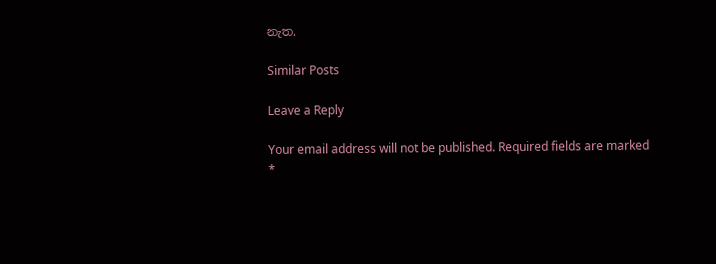නැත.

Similar Posts

Leave a Reply

Your email address will not be published. Required fields are marked *